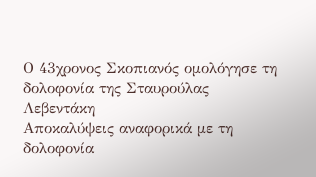Ο 43χρονος Σκοπιανός ομολόγησε τη δολοφονία της Σταυρούλας Λεβεντάκη
Αποκαλύψεις αναφορικά με τη δολοφονία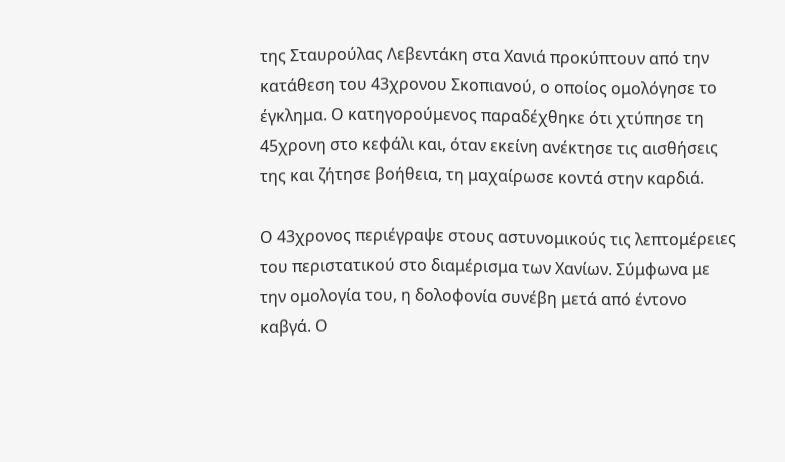της Σταυρούλας Λεβεντάκη στα Χανιά προκύπτουν από την κατάθεση του 43χρονου Σκοπιανού, ο οποίος ομολόγησε το έγκλημα. Ο κατηγορούμενος παραδέχθηκε ότι χτύπησε τη 45χρονη στο κεφάλι και, όταν εκείνη ανέκτησε τις αισθήσεις της και ζήτησε βοήθεια, τη μαχαίρωσε κοντά στην καρδιά.

Ο 43χρονος περιέγραψε στους αστυνομικούς τις λεπτομέρειες του περιστατικού στο διαμέρισμα των Χανίων. Σύμφωνα με την ομολογία του, η δολοφονία συνέβη μετά από έντονο καβγά. Ο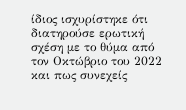ίδιος ισχυρίστηκε ότι διατηρούσε ερωτική σχέση με το θύμα από τον Οκτώβριο του 2022 και πως συνεχείς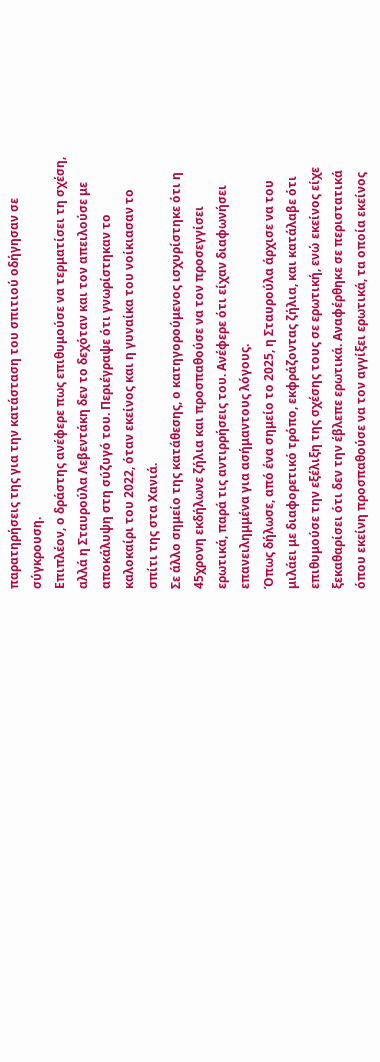παρατηρήσεις της για την κατάσταση του σπιτιού οδήγησαν σε σύγκρουση.
Επιπλέον, ο δράστης ανέφερε πως επιθυμούσε να τερματίσει τη σχέση, αλλά η Σταυρούλα Λεβεντάκη δεν το δεχόταν και τον απειλούσε με αποκάλυψη στη σύζυγό του. Περιέγραψε ότι γνωρίστηκαν το καλοκαίρι του 2022, όταν εκείνος και η γυναίκα του νοίκιασαν το σπίτι της στα Χανιά.
Σε άλλο σημείο της κατάθεσης, ο κατηγορούμενος ισχυρίστηκε ότι η 45χρονη εκδήλωνε ζήλια και προσπαθούσε να τον προσεγγίσει ερωτικά, παρά τις αντιρρήσεις του. Ανέφερε ότι είχαν διαφωνήσει επανειλημμένα για ασήμαντους λόγους.
Όπως δήλωσε, από ένα σημείο το 2025, η Σταυρούλα άρχισε να του μιλάει με διαφορετικό τρόπο, εκφράζοντας ζήλια, και κατάλαβε ότι επιθυμούσε την εξέλιξη της σχέσης τους σε ερωτική, ενώ εκείνος είχε ξεκαθαρίσει ότι δεν την έβλεπε ερωτικά. Αναφέρθηκε σε περιστατικά όπου εκείνη προσπαθούσε να τον αγγίξει ερωτικά, τα οποία εκείνος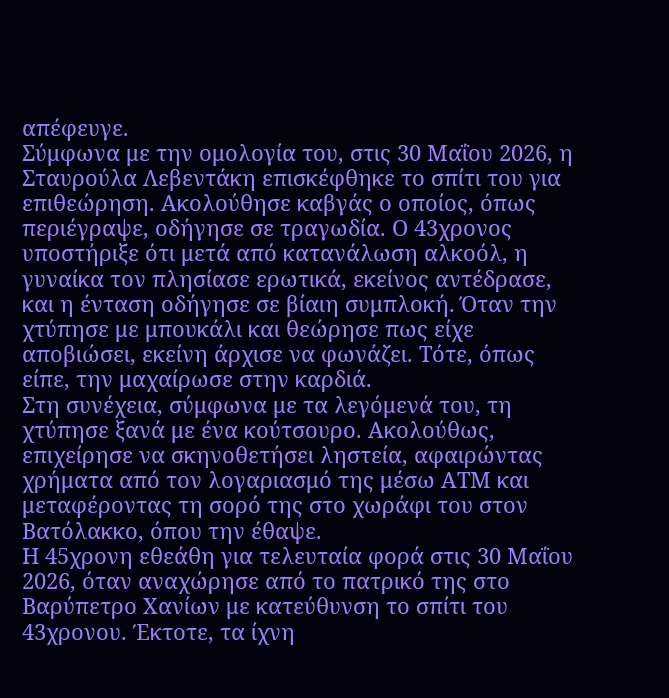απέφευγε.
Σύμφωνα με την ομολογία του, στις 30 Μαΐου 2026, η Σταυρούλα Λεβεντάκη επισκέφθηκε το σπίτι του για επιθεώρηση. Ακολούθησε καβγάς ο οποίος, όπως περιέγραψε, οδήγησε σε τραγωδία. Ο 43χρονος υποστήριξε ότι μετά από κατανάλωση αλκοόλ, η γυναίκα τον πλησίασε ερωτικά, εκείνος αντέδρασε, και η ένταση οδήγησε σε βίαιη συμπλοκή. Όταν την χτύπησε με μπουκάλι και θεώρησε πως είχε αποβιώσει, εκείνη άρχισε να φωνάζει. Τότε, όπως είπε, την μαχαίρωσε στην καρδιά.
Στη συνέχεια, σύμφωνα με τα λεγόμενά του, τη χτύπησε ξανά με ένα κούτσουρο. Ακολούθως, επιχείρησε να σκηνοθετήσει ληστεία, αφαιρώντας χρήματα από τον λογαριασμό της μέσω ΑΤΜ και μεταφέροντας τη σορό της στο χωράφι του στον Βατόλακκο, όπου την έθαψε.
Η 45χρονη εθεάθη για τελευταία φορά στις 30 Μαΐου 2026, όταν αναχώρησε από το πατρικό της στο Βαρύπετρο Χανίων με κατεύθυνση το σπίτι του 43χρονου. Έκτοτε, τα ίχνη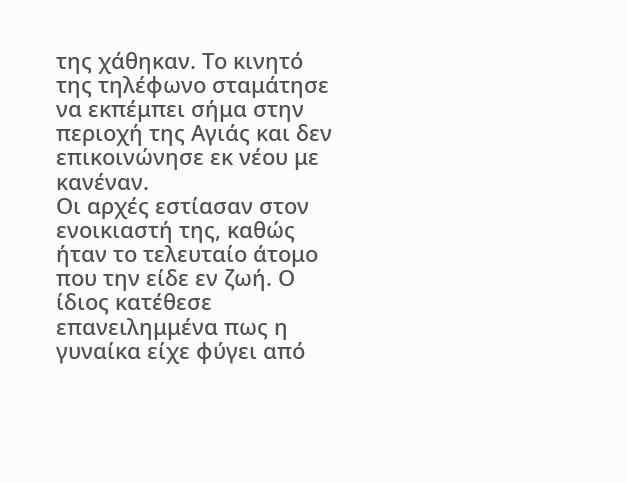της χάθηκαν. Το κινητό της τηλέφωνο σταμάτησε να εκπέμπει σήμα στην περιοχή της Αγιάς και δεν επικοινώνησε εκ νέου με κανέναν.
Οι αρχές εστίασαν στον ενοικιαστή της, καθώς ήταν το τελευταίο άτομο που την είδε εν ζωή. Ο ίδιος κατέθεσε επανειλημμένα πως η γυναίκα είχε φύγει από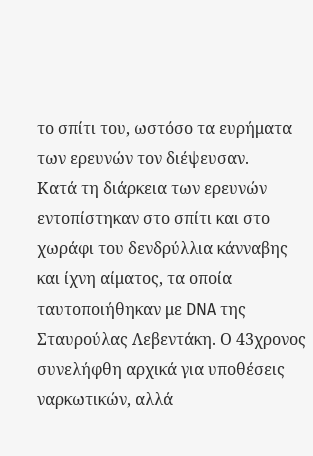το σπίτι του, ωστόσο τα ευρήματα των ερευνών τον διέψευσαν.
Κατά τη διάρκεια των ερευνών εντοπίστηκαν στο σπίτι και στο χωράφι του δενδρύλλια κάνναβης και ίχνη αίματος, τα οποία ταυτοποιήθηκαν με DNA της Σταυρούλας Λεβεντάκη. Ο 43χρονος συνελήφθη αρχικά για υποθέσεις ναρκωτικών, αλλά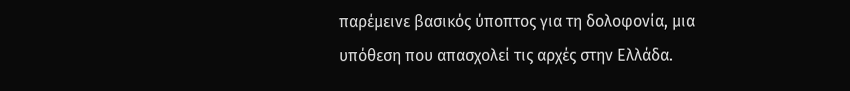παρέμεινε βασικός ύποπτος για τη δολοφονία, μια υπόθεση που απασχολεί τις αρχές στην Ελλάδα.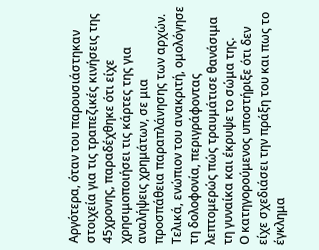Αργότερα, όταν του παρουσιάστηκαν στοιχεία για τις τραπεζικές κινήσεις της 45χρονης, παραδέχθηκε ότι είχε χρησιμοποιήσει τις κάρτες της για αναλήψεις χρημάτων, σε μια προσπάθεια παραπλάνησης των αρχών. Τελικά, ενώπιον του ανακριτή, ομολόγησε τη δολοφονία, περιγράφοντας λεπτομερώς πώς τραυμάτισε θανάσιμα τη γυναίκα και έκρυψε το σώμα της.
Ο κατηγορούμενος υποστήριξε ότι δεν είχε σχεδιάσει την πράξη του και πως το έγκλημα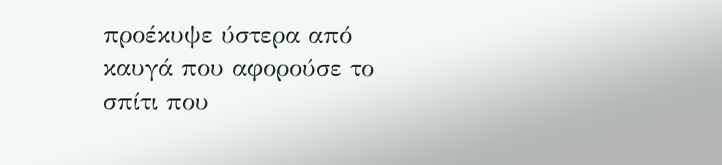προέκυψε ύστερα από καυγά που αφορούσε το σπίτι που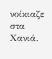νοίκιαζε στα Χανιά.